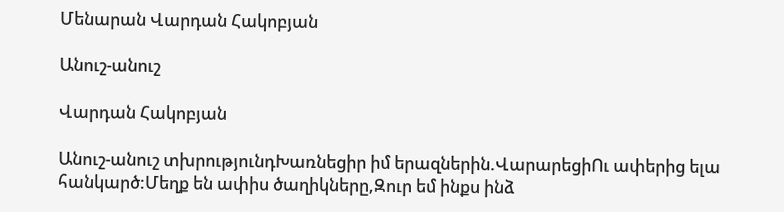Մենարան Վարդան Հակոբյան

Անուշ-անուշ

Վարդան Հակոբյան

Անուշ-անուշ տխրությունդԽառնեցիր իմ երազներին.ՎարարեցիՈւ ափերից ելա հանկարծ:Մեղք են ափիս ծաղիկները,Զուր եմ ինքս ինձ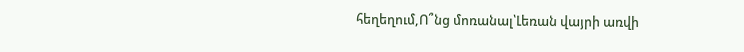հեղեղում,Ո՞նց մոռանալ՝Լեռան վայրի առվի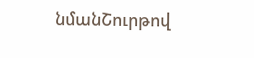նմանՇուրթով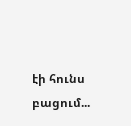էի հունս բացում...